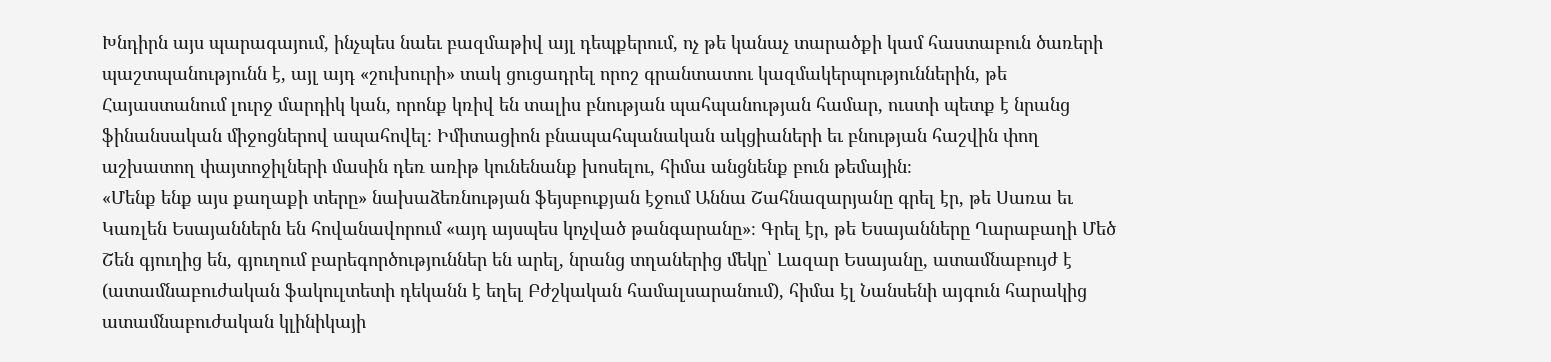Խնդիրն այս պարագայում, ինչպես նաեւ բազմաթիվ այլ դեպքերում, ոչ թե կանաչ տարածքի կամ հաստաբուն ծառերի պաշտպանությունն է, այլ այդ «շուխուրի» տակ ցուցադրել որոշ գրանտատու կազմակերպություններին, թե Հայաստանում լուրջ մարդիկ կան, որոնք կռիվ են տալիս բնության պահպանության համար, ուստի պետք է նրանց ֆինանսական միջոցներով ապահովել։ Իմիտացիոն բնապահպանական ակցիաների եւ բնության հաշվին փող աշխատող փայտոջիլների մասին դեռ առիթ կունենանք խոսելու, հիմա անցնենք բուն թեմային։
«Մենք ենք այս քաղաքի տերը» նախաձեռնության ֆեյսբուքյան էջում Աննա Շահնազարյանը գրել էր, թե Սառա եւ Կառլեն Եսայաններն են հովանավորում «այդ այսպես կոչված թանգարանը»։ Գրել էր, թե Եսայանները Ղարաբաղի Մեծ Շեն գյուղից են, գյուղում բարեգործություններ են արել, նրանց տղաներից մեկը՝ Լազար Եսայանը, ատամնաբույժ է (ատամնաբուժական ֆակուլտետի դեկանն է եղել Բժշկական համալսարանում), հիմա էլ Նանսենի այգուն հարակից ատամնաբուժական կլինիկայի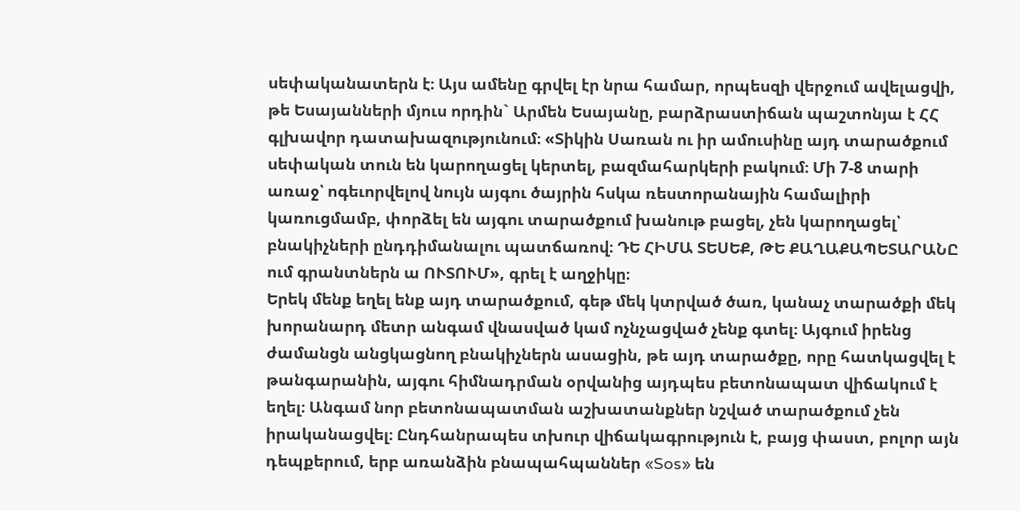սեփականատերն է։ Այս ամենը գրվել էր նրա համար, որպեսզի վերջում ավելացվի, թե Եսայանների մյուս որդին` Արմեն Եսայանը, բարձրաստիճան պաշտոնյա է ՀՀ գլխավոր դատախազությունում։ «Տիկին Սառան ու իր ամուսինը այդ տարածքում սեփական տուն են կարողացել կերտել, բազմահարկերի բակում։ Մի 7-8 տարի առաջ՝ ոգեւորվելով նույն այգու ծայրին հսկա ռեստորանային համալիրի կառուցմամբ, փորձել են այգու տարածքում խանութ բացել, չեն կարողացել՝ բնակիչների ընդդիմանալու պատճառով։ ԴԵ ՀԻՄԱ ՏԵՍԵՔ, ԹԵ ՔԱՂԱՔԱՊԵՏԱՐԱՆԸ ում գրանտներն ա ՈՒՏՈՒՄ», գրել է աղջիկը։
Երեկ մենք եղել ենք այդ տարածքում, գեթ մեկ կտրված ծառ, կանաչ տարածքի մեկ խորանարդ մետր անգամ վնասված կամ ոչնչացված չենք գտել։ Այգում իրենց ժամանցն անցկացնող բնակիչներն ասացին, թե այդ տարածքը, որը հատկացվել է թանգարանին, այգու հիմնադրման օրվանից այդպես բետոնապատ վիճակում է եղել։ Անգամ նոր բետոնապատման աշխատանքներ նշված տարածքում չեն իրականացվել։ Ընդհանրապես տխուր վիճակագրություն է, բայց փաստ, բոլոր այն դեպքերում, երբ առանձին բնապահպաններ «Sos» են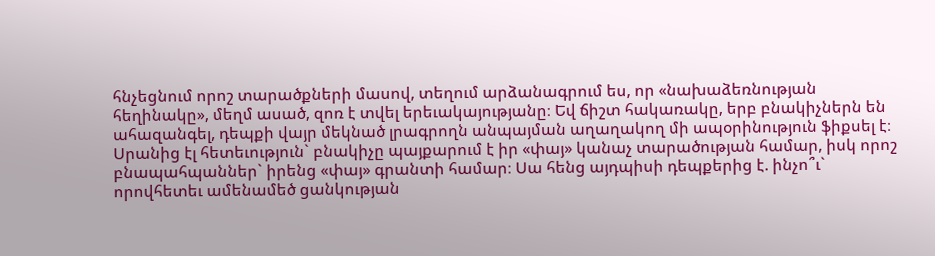հնչեցնում որոշ տարածքների մասով, տեղում արձանագրում ես, որ «նախաձեռնության հեղինակը», մեղմ ասած, զոռ է տվել երեւակայությանը։ Եվ ճիշտ հակառակը, երբ բնակիչներն են ահազանգել, դեպքի վայր մեկնած լրագրողն անպայման աղաղակող մի ապօրինություն ֆիքսել է։ Սրանից էլ հետեւություն` բնակիչը պայքարում է իր «փայ» կանաչ տարածության համար, իսկ որոշ բնապահպաններ` իրենց «փայ» գրանտի համար։ Սա հենց այդպիսի դեպքերից է. ինչո՞ւ` որովհետեւ ամենամեծ ցանկության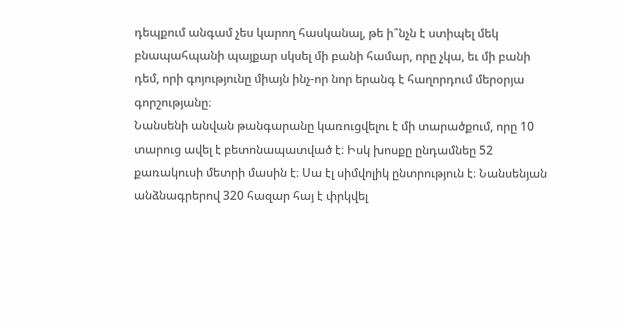դեպքում անգամ չես կարող հասկանալ, թե ի՞նչն է ստիպել մեկ բնապահպանի պայքար սկսել մի բանի համար, որը չկա, եւ մի բանի դեմ, որի գոյությունը միայն ինչ-որ նոր երանգ է հաղորդում մերօրյա գորշությանը։
Նանսենի անվան թանգարանը կառուցվելու է մի տարածքում, որը 10 տարուց ավել է բետոնապատված է։ Իսկ խոսքը ընդամնեը 52 քառակուսի մետրի մասին է։ Սա էլ սիմվոլիկ ընտրություն է։ Նանսենյան անձնագրերով 320 հազար հայ է փրկվել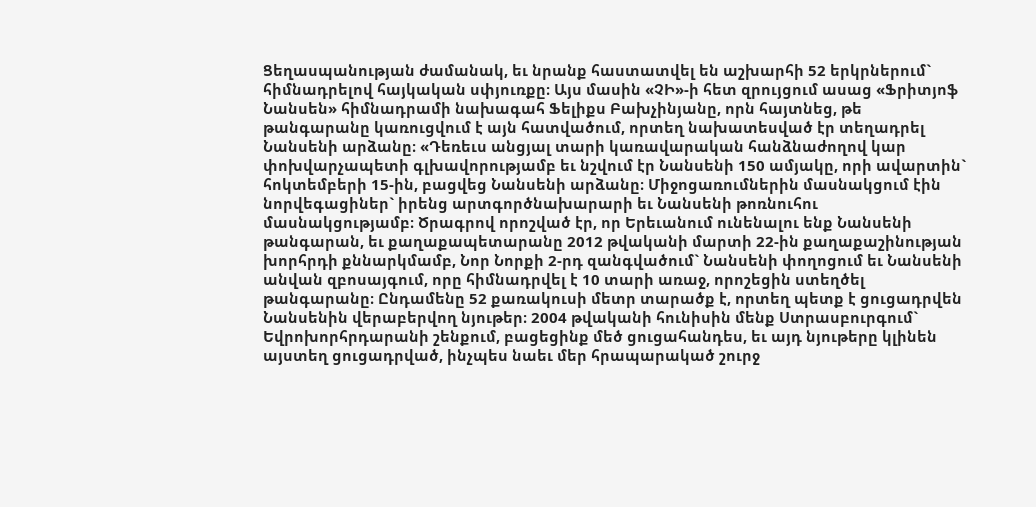Ցեղասպանության ժամանակ, եւ նրանք հաստատվել են աշխարհի 52 երկրներում` հիմնադրելով հայկական սփյուռքը։ Այս մասին «ՉԻ»-ի հետ զրույցում ասաց «Ֆրիտյոֆ Նանսեն» հիմնադրամի նախագահ Ֆելիքս Բախչինյանը, որն հայտնեց, թե թանգարանը կառուցվում է այն հատվածում, որտեղ նախատեսված էր տեղադրել Նանսենի արձանը։ «Դեռեւս անցյալ տարի կառավարական հանձնաժողով կար փոխվարչապետի գլխավորությամբ եւ նշվում էր Նանսենի 150 ամյակը, որի ավարտին` հոկտեմբերի 15-ին, բացվեց Նանսենի արձանը։ Միջոցառումներին մասնակցում էին նորվեգացիներ` իրենց արտգործնախարարի եւ Նանսենի թոռնուհու մասնակցությամբ։ Ծրագրով որոշված էր, որ Երեւանում ունենալու ենք Նանսենի թանգարան, եւ քաղաքապետարանը 2012 թվականի մարտի 22-ին քաղաքաշինության խորհրդի քննարկմամբ, Նոր Նորքի 2-րդ զանգվածում` Նանսենի փողոցում եւ Նանսենի անվան զբոսայգում, որը հիմնադրվել է 10 տարի առաջ, որոշեցին ստեղծել թանգարանը։ Ընդամենը 52 քառակուսի մետր տարածք է, որտեղ պետք է ցուցադրվեն Նանսենին վերաբերվող նյութեր։ 2004 թվականի հունիսին մենք Ստրասբուրգում` Եվրոխորհրդարանի շենքում, բացեցինք մեծ ցուցահանդես, եւ այդ նյութերը կլինեն այստեղ ցուցադրված, ինչպես նաեւ մեր հրապարակած շուրջ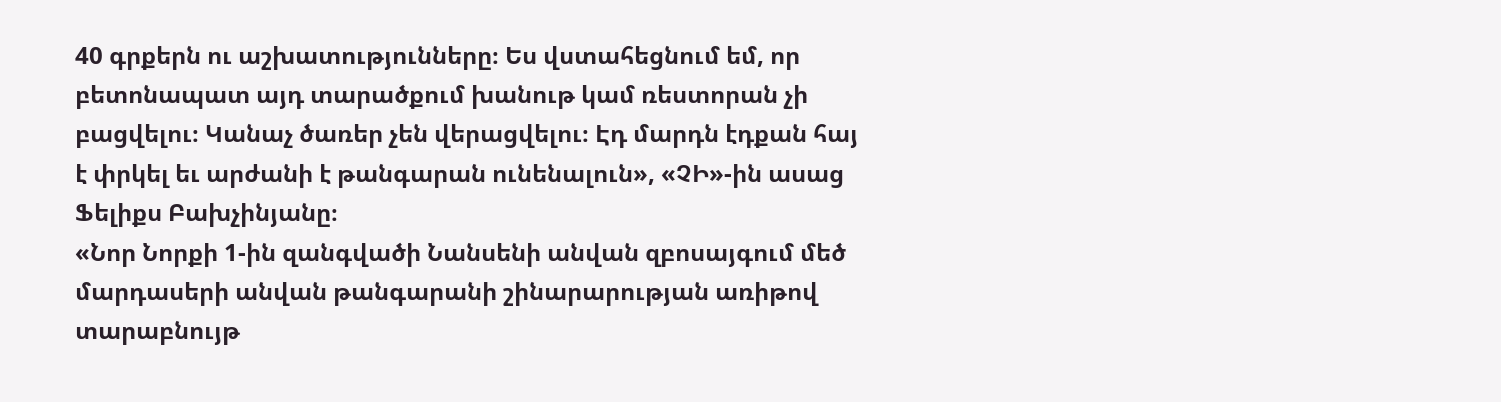40 գրքերն ու աշխատությունները։ Ես վստահեցնում եմ, որ բետոնապատ այդ տարածքում խանութ կամ ռեստորան չի բացվելու։ Կանաչ ծառեր չեն վերացվելու։ Էդ մարդն էդքան հայ է փրկել եւ արժանի է թանգարան ունենալուն», «ՉԻ»-ին ասաց Ֆելիքս Բախչինյանը։
«Նոր Նորքի 1-ին զանգվածի Նանսենի անվան զբոսայգում մեծ մարդասերի անվան թանգարանի շինարարության առիթով տարաբնույթ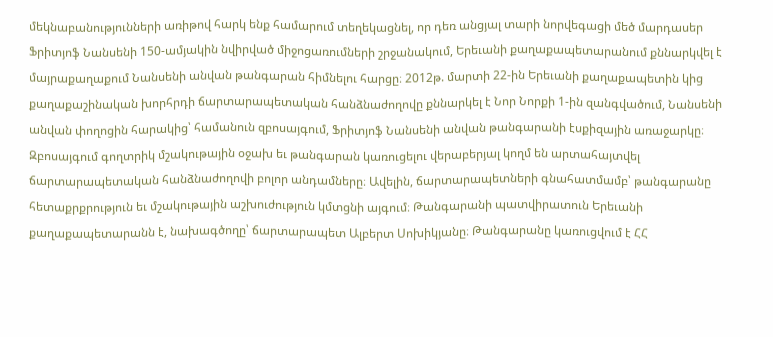մեկնաբանությունների առիթով հարկ ենք համարում տեղեկացնել, որ դեռ անցյալ տարի նորվեգացի մեծ մարդասեր Ֆրիտյոֆ Նանսենի 150-ամյակին նվիրված միջոցառումների շրջանակում, Երեւանի քաղաքապետարանում քննարկվել է մայրաքաղաքում Նանսենի անվան թանգարան հիմնելու հարցը։ 2012թ. մարտի 22-ին Երեւանի քաղաքապետին կից քաղաքաշինական խորհրդի ճարտարապետական հանձնաժողովը քննարկել է Նոր Նորքի 1-ին զանգվածում, Նանսենի անվան փողոցին հարակից՝ համանուն զբոսայգում, Ֆրիտյոֆ Նանսենի անվան թանգարանի էսքիզային առաջարկը։ Զբոսայգում գողտրիկ մշակութային օջախ եւ թանգարան կառուցելու վերաբերյալ կողմ են արտահայտվել ճարտարապետական հանձնաժողովի բոլոր անդամները։ Ավելին, ճարտարապետների գնահատմամբ՝ թանգարանը հետաքրքրություն եւ մշակութային աշխուժություն կմտցնի այգում։ Թանգարանի պատվիրատուն Երեւանի քաղաքապետարանն է, նախագծողը՝ ճարտարապետ Ալբերտ Սոխիկյանը։ Թանգարանը կառուցվում է ՀՀ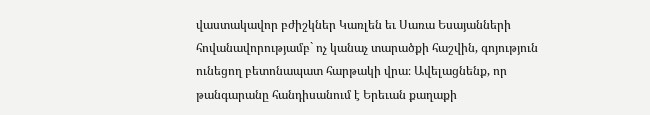վաստակավոր բժիշկներ Կառլեն եւ Սառա Եսայանների հովանավորությամբ` ոչ կանաչ տարածքի հաշվին, գոյություն ունեցող բետոնապատ հարթակի վրա։ Ավելացնենք, որ թանգարանը հանդիսանում է Երեւան քաղաքի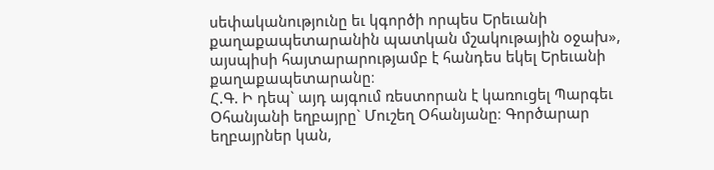սեփականությունը եւ կգործի որպես Երեւանի քաղաքապետարանին պատկան մշակութային օջախ», այսպիսի հայտարարությամբ է հանդես եկել Երեւանի քաղաքապետարանը։
Հ.Գ. Ի դեպ` այդ այգում ռեստորան է կառուցել Պարգեւ Օհանյանի եղբայրը` Մուշեղ Օհանյանը։ Գործարար եղբայրներ կան,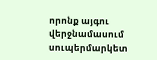որոնք այգու վերջնամասում սուպերմարկետ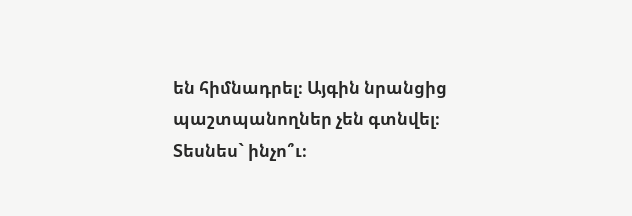են հիմնադրել։ Այգին նրանցից պաշտպանողներ չեն գտնվել։ Տեսնես` ինչո՞ւ։